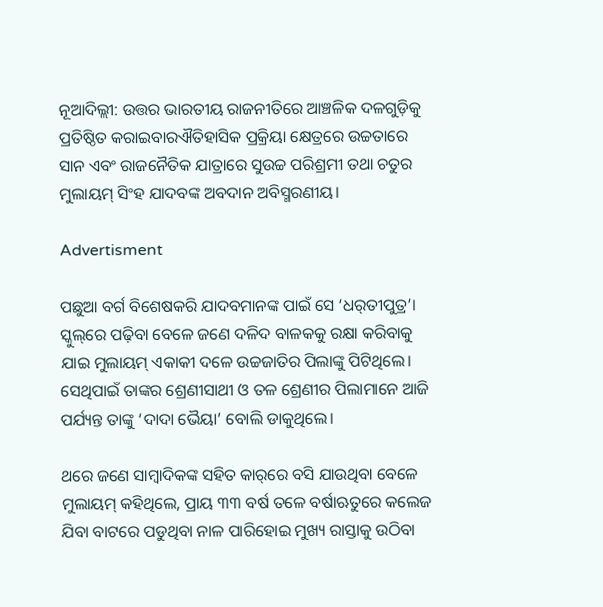ନୂଆଦିଲ୍ଲୀ: ଉତ୍ତର ଭାରତୀୟ ରାଜନୀତିରେ ଆଞ୍ଚଳିକ ଦଳଗୁଡ଼ିକୁ ପ୍ରତିଷ୍ଠିତ କରାଇବାରଐତିହାସିକ ପ୍ରକ୍ରିୟା କ୍ଷେତ୍ରରେ ଉଚ୍ଚତାରେ ସାନ ଏବଂ ରାଜନୈତିକ ଯାତ୍ରାରେ ସୁଉଚ୍ଚ ପରିଶ୍ରମୀ ତଥା ଚତୁର ମୁଲାୟମ୍ ସିଂହ ଯାଦବଙ୍କ ଅବଦାନ ଅବିସ୍ମରଣୀୟ।

Advertisment

ପଛୁଆ ବର୍ଗ ବିଶେଷକରି ଯାଦବମାନଙ୍କ ପାଇଁ ସେ ‘ଧର୍‌ତୀପୁତ୍ର’। ସ୍କୁଲ୍‌ରେ ପଢ଼ିବା ବେଳେ ଜଣେ ଦଳିଦ ବାଳକକୁ ରକ୍ଷା କରିବାକୁ ଯାଇ ମୁଲାୟମ୍ ଏକାକୀ ଦଳେ ଉଚ୍ଚଜାତିର ପିଲାଙ୍କୁ ପିଟିଥିଲେ। ସେଥିପାଇଁ ତାଙ୍କର ଶ୍ରେଣୀସାଥୀ ଓ ତଳ ଶ୍ରେଣୀର ପିଲାମ‌ାନେ ଆଜି ପର୍ଯ୍ୟନ୍ତ ତାଙ୍କୁ ‘ଦାଦା ଭୈୟା’ ବୋଲି ଡାକୁଥିଲେ।

ଥରେ ଜଣେ ସାମ୍ବାଦିକଙ୍କ ସହିତ କାର୍‌ରେ ବସି ଯାଉଥିବା ବ‌େଳେ ମୁଲାୟମ୍‌ କହିଥିଲେ, ପ୍ରାୟ ୩୩ ବର୍ଷ ତଳେ ବର୍ଷାଋତୁରେ କଲେଜ ଯିବା ବାଟରେ ପଡୁଥିବା ନାଳ ପାରିହୋଇ ମୁଖ୍ୟ ରାସ୍ତାକୁ ଉଠିବା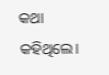କଥା କହିଥିଲେ।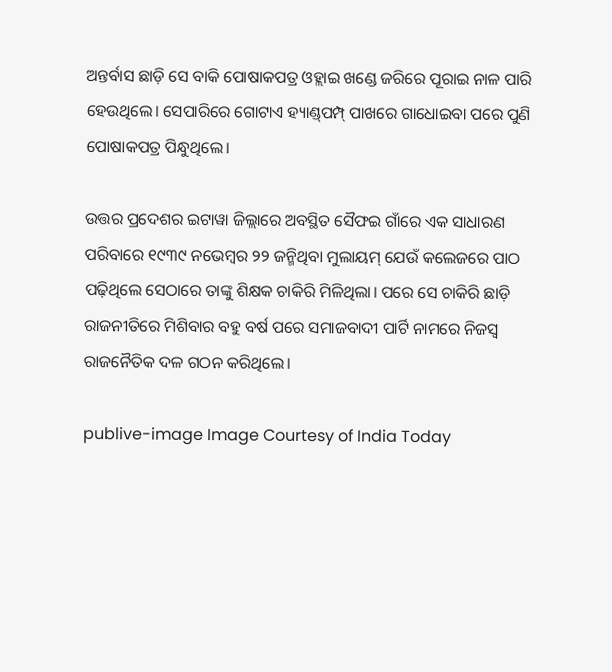ଅନ୍ତର୍ବାସ ଛାଡ଼ି ସେ ବାକି ପୋଷାକପତ୍ର ଓହ୍ଲାଇ ଖଣ୍ଡେ ଜରିରେ ପୂରାଇ ନାଳ ପାରି ହେଉଥିଲେ। ସେପାରିରେ ଗୋଟାଏ ହ୍ୟାଣ୍ଡ୍‌ପମ୍ପ୍‌ ପାଖରେ ଗାଧୋଇବା ପରେ ପୁଣି ପୋଷାକପତ୍ର ପିନ୍ଧୁଥିଲେ।

ଉତ୍ତର ପ୍ରଦେଶର ଇଟାୱା ଜିଲ୍ଲାରେ ଅବସ୍ଥିତ ସୈଫଇ ଗାଁରେ ଏକ ସାଧାରଣ ପରିବାରେ ୧୯୩୯ ନଭେମ୍ବର ୨୨ ଜନ୍ମିଥିବା ମୁଲାୟମ୍‌ ଯେଉଁ କଲେଜରେ ପାଠ ପଢ଼ିଥିଲେ ସେଠାରେ ତାଙ୍କୁ ଶିକ୍ଷକ ଚାକିରି ମିଳିଥିଲା। ପରେ ସେ ଚାକିରି ଛାଡ଼ି ରାଜନୀତିରେ ମିଶିବାର ବହୁ ବର୍ଷ ପରେ ସମାଜବାଦୀ ପାର୍ଟି ନାମରେ ନିଜସ୍ବ ରାଜନୈତିକ ଦଳ ଗଠନ କରିଥିଲେ।

publive-image Image Courtesy of India Today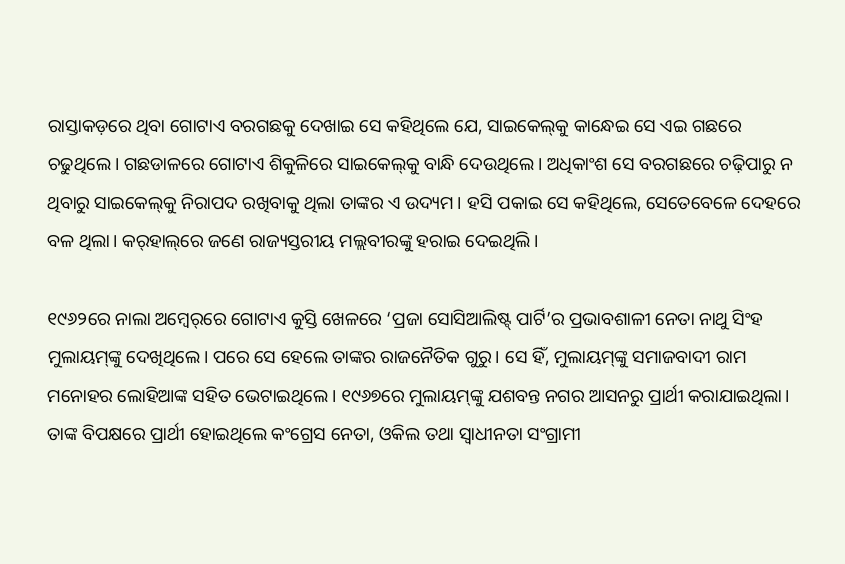ରାସ୍ତାକଡ଼ରେ ଥିବା ଗୋଟାଏ ବରଗଛକୁ ଦେଖାଇ ସେ କହିଥିଲେ ଯେ, ସାଇକେଲ୍‌କୁ କାନ୍ଧେଇ ସେ ଏଇ ଗଛରେ ଚଢୁଥିଲେ। ଗଛଡାଳରେ ଗୋଟାଏ ଶିକୁଳିରେ ସାଇକେଲ୍‌କୁ ବାନ୍ଧି ଦେଉଥିଲେ। ଅଧିକାଂଶ ସେ ବରଗଛରେ ଚଢ଼ିପାରୁ ନ ଥିବାରୁ ସାଇକେଲ୍‌କୁ ନିରାପଦ ରଖିବାକୁ ଥିଲା ତାଙ୍କର ଏ ଉଦ୍ୟମ। ହସି ପକାଇ ସେ କହିଥିଲେ, ସେତେବେଳେ ଦେହରେ ବଳ ଥିଲା। କର୍‌ହାଲ୍‌ରେ ଜଣେ ରାଜ୍ୟସ୍ତରୀୟ ମଲ୍ଲବୀରଙ୍କୁ ହରାଇ ଦେଇଥିଲି।

୧୯୬୨ରେ ନାଲା ଅମ୍ବେର୍‌ରେ ଗୋଟାଏ କୁସ୍ତି ଖେଳ‌ରେ ‘ପ୍ରଜା ସୋସିଆଲିଷ୍ଟ୍‌ ପାର୍ଟି’ର ପ୍ରଭାବଶାଳୀ ନେତା ନାଥୁ ସିଂହ ମୁଲାୟମ୍‌ଙ୍କୁ ଦେଖିଥିଲେ। ପରେ ସେ ହେଲେ ତାଙ୍କର ରାଜନୈତିକ ଗୁରୁ। ସେ ହିଁ, ମୁଲାୟମ୍‌ଙ୍କୁ ସମାଜବାଦୀ ରାମ ମନୋହର ଲୋହିଆଙ୍କ ସହିତ ଭେଟାଇଥିଲେ। ୧୯୬୭ରେ ମୁଲାୟମ୍‌ଙ୍କୁ ଯଶବନ୍ତ ନଗର ଆସନରୁ ପ୍ରାର୍ଥୀ କରାଯାଇଥିଲା। ତାଙ୍କ ବିପକ୍ଷରେ ପ୍ରାର୍ଥୀ ହୋଇଥିଲେ କଂଗ୍ରେସ ନେତା, ଓକିଲ ତଥା ସ୍ବାଧୀନତା ସଂଗ୍ରାମୀ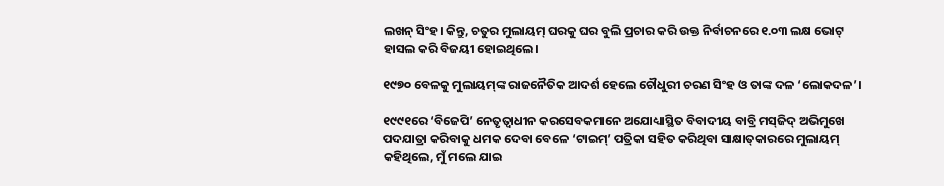ଲଖନ୍‌ ସିଂହ। କିନ୍ତୁ, ଚତୁର ମୁଲାୟମ୍‌ ଘରକୁ ଘର ବୁଲି ପ୍ରଚାର କରି ଉକ୍ତ ନିର୍ବାଚନରେ ୧.୦୩ ଲକ୍ଷ ଭୋଟ୍‌ ହାସଲ କରି ବିଜୟୀ ହୋଇଥିଲେ।

୧୯୭୦ ବେଳକୁ ମୁଲାୟମ୍‌ଙ୍କ ରାଜନୈତିକ ଆଦର୍ଶ ହେଲେ ଚୌଧୁରୀ ଚରଣ ସିଂହ ଓ ତାଙ୍କ ଦଳ ‘ଲୋକଦଳ’।

୧୯୯୧ରେ ‘ବିଜେପି’ ନେତୃତ୍ବାଧୀନ କରସେବକମାନେ ଅଯୋଧ୍ୟାସ୍ଥିତ ବିବାଦୀୟ ବାବ୍ରି ମସ୍‌ଜିଦ୍‌ ଅଭିମୁଖେ ପଦଯାତ୍ରା କରିବାକୁ ଧମକ ଦେବା ବେଳେ ‘ଟାଇମ୍‌’ ପତ୍ରିକା ସହିତ କରିଥିବା ସାକ୍ଷାତ୍‌କାରରେ ମୁଲାୟମ୍‌ କହିଥିଲେ, ମୁଁ ମଲେ ଯାଇ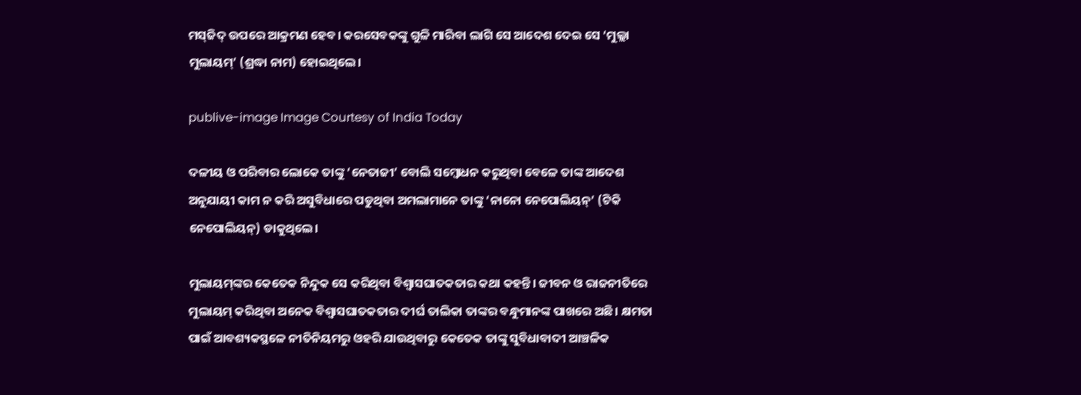ମସ୍‌ଜିଦ୍‌ ଉପରେ ଆକ୍ରମଣ ହେବ। କରସେବକଙ୍କୁ ଗୁଳି ମାରିବା ଲାଗି ସେ ଆଦେଶ ଦେଇ ସେ ‘ମୁଲ୍ଲା ମୁଲାୟମ୍‌’ (ଶ୍ରଦ୍ଧା ନାମ) ହୋଇଥିଲେ।

publive-image Image Courtesy of India Today

ଦଳୀୟ ଓ ପରିବାର ଲୋକେ ତାଙ୍କୁ ‘ନେତାଜୀ’ ବୋଲି ସମ୍ବୋଧନ କରୁଥିବା ବେଳେ ତାଙ୍କ ଆଦେଶ ଅନୁଯାୟୀ କାମ ନ କରି ଅସୁବିଧାରେ ପଡୁଥିବା ଅମଲାମାନେ ତାଙ୍କୁ ‘ନାନୋ ନେପୋଲିୟନ୍’ (ଟିକି ନେପୋଲିୟନ୍‌) ଡାକୁଥିଲେ।

ମୁଲାୟମ୍‌ଙ୍କର କେତେକ ନିନ୍ଦୁକ ସେ କରିଥିବା ବିଶ୍ବାସଘାତକତାର କଥା କହନ୍ତି। ଜୀବନ ଓ ରାଜନୀତିରେ ମୁଲାୟମ୍‌ କରିଥିବା ଅନେକ ବିଶ୍ବାସଘାତକତାର ଦୀର୍ଘ ତାଲିକା ତାଙ୍କର ବନ୍ଧୁମାନଙ୍କ ପାଖରେ ଅଛି। କ୍ଷମତା ପାଇଁ ଆବଶ୍ୟକସ୍ଥଳେ ନୀତିନିୟମରୁ ଓହରି ଯାଉଥିବାରୁ କେତେକ ତାଙ୍କୁ ସୁବିଧାବାଦୀ ଆଞ୍ଚଳିକ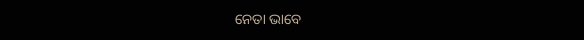ନେତା ଭାବେ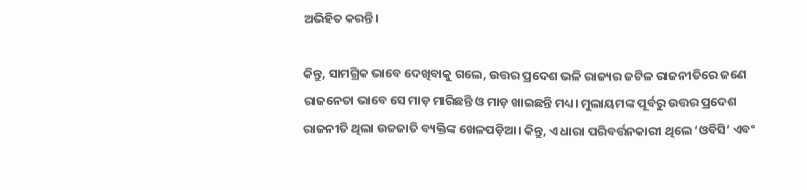ଅଭିହିତ କରନ୍ତି।

କିନ୍ତୁ, ସାମଗ୍ରିକ ଭାବେ ଦେଖିବାକୁ ଗଲେ, ଉତ୍ତର ପ୍ରଦେଶ ଭଳି ରାଜ୍ୟର ଜଟିଳ ରାଜନୀତିରେ ଜଣେ ରାଜନେତା ଭାବେ ସେ ମାଡ଼ ମାରିଛନ୍ତି ଓ ମାଡ଼ ଖାଇଛନ୍ତି ମଧ୍ୟ। ମୁଲାୟମଙ୍କ ପୂର୍ବରୁ ଉତ୍ତର ପ୍ରଦେଶ ରାଜନୀତି ଥିଲା ଉଚ୍ଚଜାତି ବ୍ୟକ୍ତିଙ୍କ ଖେଳପଡ଼ିଆ। କିନ୍ତୁ, ଏ ଧାରା ପରିବର୍ତ୍ତନକାରୀ ଥିଲେ ‘ଓବିସି’ ଏବଂ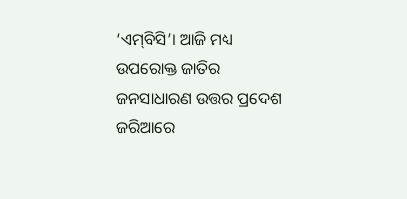‘ଏମ୍‌ବିସି’। ଆଜି ମଧ୍ୟ ଉପରୋକ୍ତ ଜାତିର ଜନସାଧାରଣ ଉତ୍ତର ପ୍ରଦେଶ ଜରିଆରେ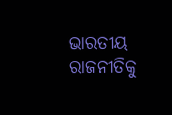ଭାରତୀୟ ରାଜନୀତିକୁ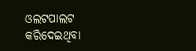ଓଲଟପାଲଟ କରିଦେଇଥିବା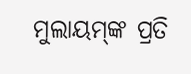ମୁଲାୟମ୍‌ଙ୍କ ପ୍ରତି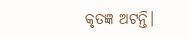କୃତଜ୍ଞ ଅଟନ୍ତି।